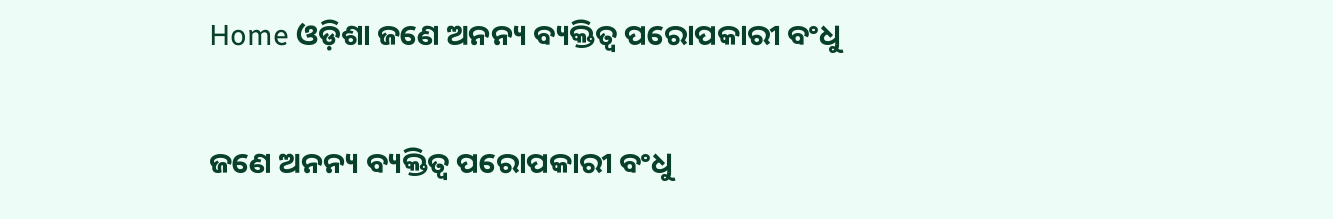Home ଓଡ଼ିଶା ଜଣେ ଅନନ୍ୟ ବ୍ୟକ୍ତିତ୍ୱ ପରୋପକାରୀ ବଂଧୁ

ଜଣେ ଅନନ୍ୟ ବ୍ୟକ୍ତିତ୍ୱ ପରୋପକାରୀ ବଂଧୁ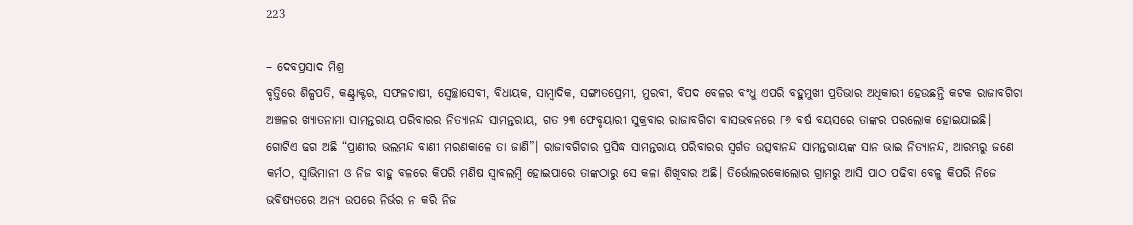223

– ଦେବପ୍ରସାଦ ମିଶ୍ର
ବୃତ୍ତିରେ ଶିଳ୍ପପତି, କଣ୍ଟ୍ରାକ୍ଟର, ସଫଳଚାଷୀ, ସ୍ୱେଚ୍ଛାସେବୀ, ବିଧାୟକ, ସାମ୍ବାଦିକ, ସଙ୍ଗୀତପ୍ରେମୀ, ମୁରବୀ, ବିପଦ ବେଳର ବଂଧୁ ଏପରି ବହୁମୁଖୀ ପ୍ରତିଭାର ଅଧିକାରୀ ହେଉଛନ୍ତି କଟକ ରାଜାବଗିଚା ଅଞ୍ଚଳର ଖ୍ୟାତନାମା ସାମନ୍ତରାୟ ପରିବାରର ନିତ୍ୟାନନ୍ଦ ସାମନ୍ତରାୟ, ଗତ ୨୩ ଫେବୃୟାରୀ ସୁକ୍ରବାର ରାଜାବଗିଚା ବାସଭବନରେ ୮୬ ବର୍ଷ ବୟସରେ ତାଙ୍କର ପରଲୋକ ହୋଇଯାଇଛି। ଗୋଟିଏ ଢଗ ଅଛି “ପ୍ରାଣୀର ଭଲମନ୍ଦ ବାଣୀ ମରଣକାଳେ ତା ଜାଣି”। ରାଜାବଗିଚାର ପ୍ରସିଦ୍ଧ ସାମନ୍ତରାୟ ପରିବାରର ସ୍ୱର୍ଗତ ଉତ୍ସବାନନ୍ଦ ସାମନ୍ତରାୟଙ୍କ ସାନ ଭାଇ ନିତ୍ୟାନନ୍ଦ, ଆରମ୍ଭରୁ ଜଣେ କର୍ମଠ, ସ୍ୱାଭିମାନୀ ଓ ନିଜ ବାହୁ ବଳରେ କିପରି ମଣିଷ ସ୍ୱାବଲମ୍ବି ହୋଇପାରେ ତାଙ୍କଠାରୁ ସେ କଳା ଶିଖିବାର ଅଛି। ତିର୍ଭୋଲରକୋଲୋର ଗ୍ରାମରୁ ଆସି ପାଠ ପଢିବା ବେଳୁ କିପରି ନିଜେ ଭବିଷ୍ୟତରେ ଅନ୍ୟ ଉପରେ ନିର୍ଭର ନ କରି ନିଜ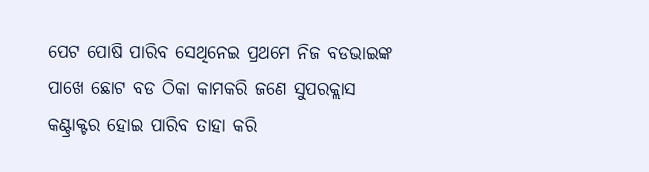ପେଟ ପୋଷି ପାରିବ ସେଥିନେଇ ପ୍ରଥମେ ନିଜ ବଡଭାଇଙ୍କ ପାଖେ ଛୋଟ ବଡ ଠିକା କାମକରି ଜଣେ ସୁପରକ୍ଲାସ କଣ୍ଟ୍ରାକ୍ଟର ହୋଇ ପାରିବ ତାହା କରି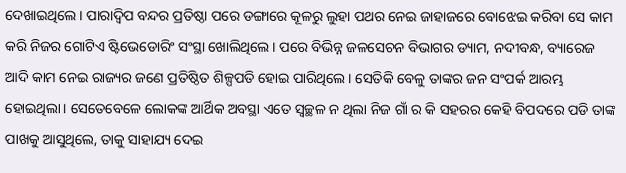ଦେଖାଇଥିଲେ। ପାରାଦ୍ୱିପ ବନ୍ଦର ପ୍ରତିଷ୍ଠା ପରେ ଡଙ୍ଗାରେ କୂଳରୁ ଲୁହା ପଥର ନେଇ ଜାହାଜରେ ବୋଝେଇ କରିବା ସେ କାମ କରି ନିଜର ଗୋଟିଏ ଷ୍ଟିଭେଡୋରିଂ ସଂସ୍ଥା ଖୋଲିଥିଲେ। ପରେ ବିଭିନ୍ନ ଜଳସେଚନ ବିଭାଗର ଡ୍ୟାମ, ନଦୀବନ୍ଧ, ବ୍ୟାରେଜ ଆଦି କାମ ନେଇ ରାଜ୍ୟର ଜଣେ ପ୍ରତିଷ୍ଠିତ ଶିଳ୍ପପତି ହୋଇ ପାରିଥିଲେ। ସେତିକି ବେଳୁ ତାଙ୍କର ଜନ ସଂପର୍କ ଆରମ୍ଭ ହୋଇଥିଲା। ସେତେବେଳେ ଲୋକଙ୍କ ଆର୍ଥିକ ଅବସ୍ଥା ଏତେ ସ୍ୱଚ୍ଛଳ ନ ଥିଲା ନିଜ ଗାଁ ର କି ସହରର କେହି ବିପଦରେ ପଡି ତାଙ୍କ ପାଖକୁ ଆସୁଥିଲେ, ତାକୁ ସାହାଯ୍ୟ ଦେଇ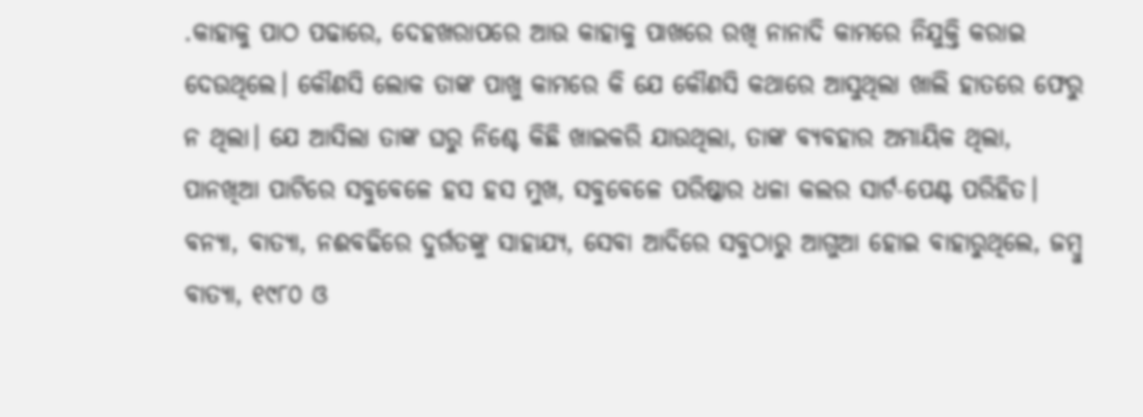.କାହାକୁ ପାଠ ପଢାରେ, ଦେହଖରାପରେ ଆଉ କାହାକୁ ପାଖରେ ରଖି ନାନାଦି କାମରେ ନିଯୁକ୍ତି କରାଇ ଦେଉଥିଲେ। କୌଣସି ଲୋକ ତାଙ୍କ ପାଖୁ କାମରେ କି ଯେ କୌଣସି କଥାରେ ଆସୁଥିଲା ଖାଲି ହାତରେ ଫେରୁ ନ ଥିଲା। ଯେ ଆସିଲା ତାଙ୍କ ଘରୁ ନିଶ୍ଚେ କିଛି ଖାଇକରି ଯାଉଥିଲା, ତାଙ୍କ ବ୍ୟବହାର ଅମାୟିକ ଥିଲା, ପାନଖିଆ ପାଟିରେ ସବୁବେଳେ ହସ ହସ ମୁଖ, ସବୁବେଳେ ପରିଷ୍କାର ଧଳା କଲର ସାର୍ଟ-ପେଣ୍ଟ ପରିହିତ। ବନ୍ୟା, ବାତ୍ୟା, ନଈବଢିରେ ଦୁର୍ଗତଙ୍କୁ ସାହାଯ୍ୟ, ସେବା ଆଦିରେ ସବୁଠାରୁ ଆଗୁଆ ହୋଇ ବାହାରୁଥିଲେ, ଜମ୍ବୁ ବାତ୍ୟା, ୧୯୮୦ ଓ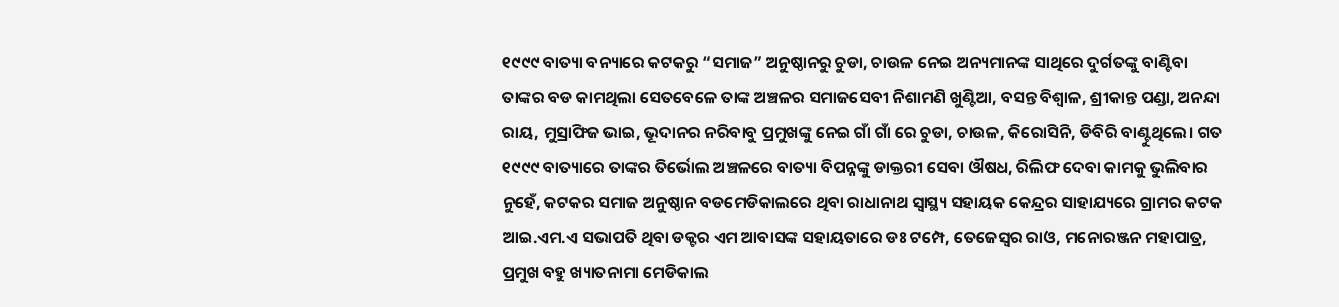୧୯୯୯ ବାତ୍ୟା ବନ୍ୟାରେ କଟକରୁ “ସମାଜ” ଅନୁଷ୍ଠାନରୁ ଚୁଡା, ଚାଉଳ ନେଇ ଅନ୍ୟମାନଙ୍କ ସାଥିରେ ଦୁର୍ଗତଙ୍କୁ ବାଣ୍ଟିବା ତାଙ୍କର ବଡ କାମଥିଲା ସେତବେଳେ ତାଙ୍କ ଅଞ୍ଚଳର ସମାଜସେବୀ ନିଶାମଣି ଖୁଣ୍ଟିଆ, ବସନ୍ତ ବିଶ୍ୱାଳ, ଶ୍ରୀକାନ୍ତ ପଣ୍ଡା, ଅନନ୍ଦା ରାୟ, ମୁସ୍ରାଫିଜ ଭାଇ, ଭୂଦାନର ନରିବାବୁ ପ୍ରମୁଖଙ୍କୁ ନେଇ ଗାଁ ଗାଁ ରେ ଚୁଡା, ଚାଉଳ, କିରୋସିନି, ଡିବିରି ବାଣ୍ଟୁଥିଲେ। ଗତ ୧୯୯୯ ବାତ୍ୟାରେ ତାଙ୍କର ତିର୍ଭୋଲ ଅଞ୍ଚଳରେ ବାତ୍ୟା ବିପନ୍ନଙ୍କୁ ଡାକ୍ତରୀ ସେବା ଔଷଧ, ରିଲିଫ ଦେବା କାମକୁ ଭୁଲିବାର ନୁହେଁ, କଟକର ସମାଜ ଅନୁଷ୍ଠାନ ବଡମେଡିକାଲରେ ଥିବା ରାଧାନାଥ ସ୍ୱାସ୍ଥ୍ୟ ସହାୟକ କେନ୍ଦ୍ରର ସାହାଯ୍ୟରେ ଗ୍ରାମର କଟକ ଆଇ.ଏମ.ଏ ସଭାପତି ଥିବା ଡକ୍ଟର ଏମ ଆବାସଙ୍କ ସହାୟତାରେ ଡଃ ଟମ୍ପେ, ତେଜେସ୍ୱର ରାଓ, ମନୋରଞ୍ଜନ ମହାପାତ୍ର, ପ୍ରମୁଖ ବହୁ ଖ୍ୟାତନାମା ମେଡିକାଲ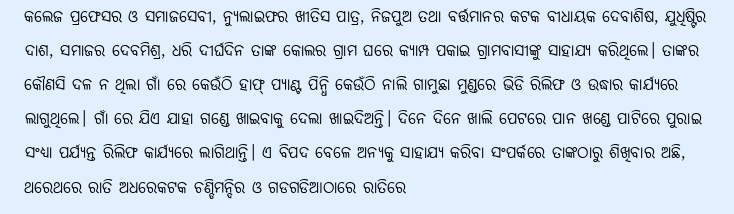କଲେଜ ପ୍ରଫେସର ଓ ସମାଜସେବୀ, ନ୍ୟୁଲାଇଫର ଖୀତିସ ପାତ୍ର, ନିଜପୁଅ ତଥା ବର୍ତ୍ତମାନର କଟକ ବୀଧାୟକ ଦେବାଶିଷ, ଯୁଧିଷ୍ଟିର ଦାଶ, ସମାଜର ଦେବମିଶ୍ର, ଧରି ଦୀର୍ଘଦିନ ତାଙ୍କ କୋଲର ଗ୍ରାମ ଘରେ କ୍ୟାମ୍ପ ପକାଇ ଗ୍ରାମବାସୀଙ୍କୁ ସାହାଯ୍ୟ କରିଥିଲେ। ତାଙ୍କର କୌଣସି ଦଳ ନ ଥିଲା ଗାଁ ରେ କେଉଁଠି ହାଫ୍ ପ୍ୟାଣ୍ଟ ପିନ୍ଧି କେଉଁଠି ନାଲି ଗାମୁଛା ମୁଣ୍ଡରେ ଭିଡି ରିଲିଫ ଓ ଉଦ୍ଧାର କାର୍ଯ୍ୟରେ ଲାଗୁଥିଲେ। ଗାଁ ରେ ଯିଏ ଯାହା ଗଣ୍ଡେ ଖାଇବାକୁ ଦେଲା ଖାଇଦିଅନ୍ତି। ଦିନେ ଦିନେ ଖାଲି ପେଟରେ ପାନ ଖଣ୍ଡେ ପାଟିରେ ପୁରାଇ ସଂଧ୍ୟା ପର୍ଯ୍ୟନ୍ତ ରିଲିଫ କାର୍ଯ୍ୟରେ ଲାଗିଥାନ୍ତି। ଏ ବିପଦ ବେଳେ ଅନ୍ୟକୁ ସାହାଯ୍ୟ କରିବା ସଂପର୍କରେ ତାଙ୍କଠାରୁ ଶିଖିବାର ଅଛି, ଥରେଥରେ ରାତି ଅଧରେକଟକ ଚଣ୍ଡିମନ୍ଦିର ଓ ଗଡଗଡିଆଠାରେ ରାତିରେ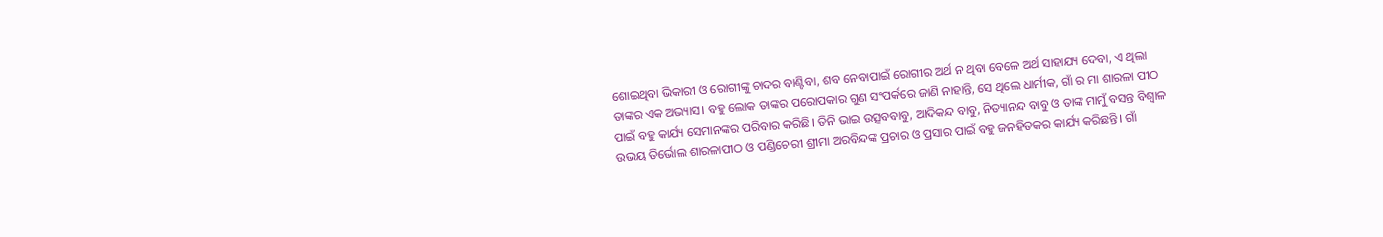ଶୋଇଥିବା ଭିକାରୀ ଓ ରୋଗୀଙ୍କୁ ଚାଦର ବାଣ୍ଟିବା, ଶବ ନେବାପାଇଁ ରୋଗୀର ଅର୍ଥ ନ ଥିବା ବେଳେ ଅର୍ଥ ସାହାଯ୍ୟ ଦେବା, ଏ ଥିଲା ତାଙ୍କର ଏକ ଅଭ୍ୟାସ। ବହୁ ଲୋକ ତାଙ୍କର ପରୋପକାର ଗୁଣ ସଂପର୍କରେ ଜାଣି ନାହାନ୍ତି, ସେ ଥିଲେ ଧାର୍ମୀକ, ଗାଁ ର ମା ଶାରଳା ପୀଠ ପାଇଁ ବହୁ କାର୍ଯ୍ୟ ସେମାନଙ୍କର ପରିବାର କରିଛି। ତିନି ଭାଇ ଉତ୍ସବବାବୁ, ଆଦିକନ୍ଦ ବାବୁ, ନିତ୍ୟାନନ୍ଦ ବାବୁ ଓ ତାଙ୍କ ମାମୁଁ ବସନ୍ତ ବିଶ୍ୱାଳ ଉଭୟ ତିର୍ଭୋଲ ଶାରଳାପୀଠ ଓ ପଣ୍ଡିଚେରୀ ଶ୍ରୀମା ଅରବିନ୍ଦଙ୍କ ପ୍ରଚାର ଓ ପ୍ରସାର ପାଇଁ ବହୁ ଜନହିତକର କାର୍ଯ୍ୟ କରିଛନ୍ତି। ଗାଁ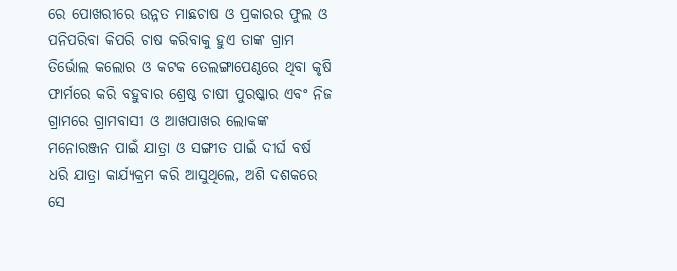ରେ ପୋଖରୀରେ ଉନ୍ନତ ମାଛଚାଷ ଓ ପ୍ରକାରର ଫୁଲ ଓ ପନିପରିବା କିପରି ଚାଷ କରିବାକୁ ହୁଏ ତାଙ୍କ ଗ୍ରାମ ତିର୍ଭୋଲ କଲୋର ଓ କଟକ ତେଲଙ୍ଗାପେଣ୍ଠରେ ଥିବା କୃଷି ଫାର୍ମରେ କରି ବହୁବାର ଶ୍ରେଷ୍ଠ ଚାଷୀ ପୁରଷ୍କାର ଏବଂ ନିଜ ଗ୍ରାମରେ ଗ୍ରାମବାସୀ ଓ ଆଖପାଖର ଲୋକଙ୍କ ମନୋରଞ୍ଜନ ପାଇଁ ଯାତ୍ରା ଓ ସଙ୍ଗୀତ ପାଇଁ ଦୀର୍ଘ ବର୍ଷ ଧରି ଯାତ୍ରା କାର୍ଯ୍ୟକ୍ରମ କରି ଆସୁଥିଲେ, ଅଶି ଦଶକରେ ସେ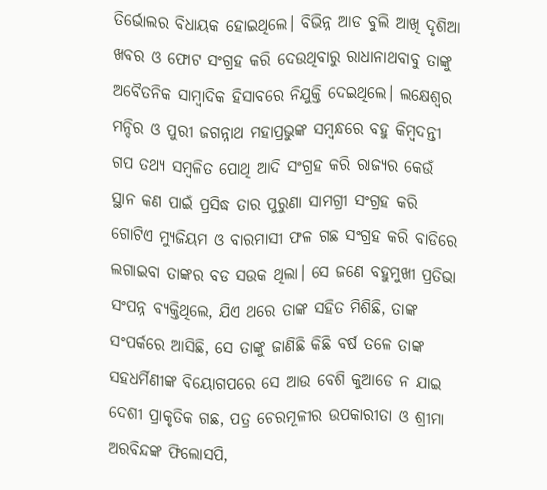ତିର୍ଭୋଲର ବିଧାୟକ ହୋଇଥିଲେ। ବିଭିନ୍ନ ଆଡ ବୁଲି ଆଖି ଦୃଶିଆ ଖବର ଓ ଫୋଟ ସଂଗ୍ରହ କରି ଦେଉଥିବାରୁ ରାଧାନାଥବାବୁ ତାଙ୍କୁ ଅବୈତନିକ ସାମ୍ବାଦିକ ହିସାବରେ ନିଯୁକ୍ତି ଦେଇଥିଲେ। ଲକ୍ଷେଶ୍ୱର ମନ୍ଦିର ଓ ପୁରୀ ଜଗନ୍ନାଥ ମହାପ୍ରଭୁଙ୍କ ସମ୍ବନ୍ଧରେ ବହୁ କିମ୍ବଦନ୍ତୀ ଗପ ତଥ୍ୟ ସମ୍ବଳିତ ପୋଥି ଆଦି ସଂଗ୍ରହ କରି ରାଜ୍ୟର କେଉଁ ସ୍ଥାନ କଣ ପାଇଁ ପ୍ରସିଦ୍ଧ ତାର ପୁରୁଣା ସାମଗ୍ରୀ ସଂଗ୍ରହ କରି ଗୋଟିଏ ମ୍ୟୁଜିୟମ ଓ ବାରମାସୀ ଫଳ ଗଛ ସଂଗ୍ରହ କରି ବାଡିରେ ଲଗାଇବା ତାଙ୍କର ବଡ ସଉକ ଥିଲା। ସେ ଜଣେ ବହୁମୁଖୀ ପ୍ରତିଭା ସଂପନ୍ନ ବ୍ୟକ୍ତିଥିଲେ, ଯିଏ ଥରେ ତାଙ୍କ ସହିତ ମିଶିଛି, ତାଙ୍କ ସଂପର୍କରେ ଆସିଛି, ସେ ତାଙ୍କୁ ଜାଣିଛି କିଛି ବର୍ଷ ତଳେ ତାଙ୍କ ସହଧର୍ମିଣୀଙ୍କ ବିୟୋଗପରେ ସେ ଆଉ ବେଶି କୁଆଡେ ନ ଯାଇ ଦେଶୀ ପ୍ରାକୃତିକ ଗଛ, ପତ୍ର ଚେରମୂଳୀର ଉପକାରୀତା ଓ ଶ୍ରୀମା ଅରବିନ୍ଦଙ୍କ ଫିଲୋସପି,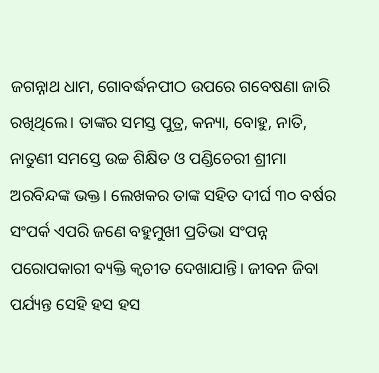ଜଗନ୍ନାଥ ଧାମ, ଗୋବର୍ଦ୍ଧନପୀଠ ଉପରେ ଗବେଷଣା ଜାରି ରଖିଥିଲେ। ତାଙ୍କର ସମସ୍ତ ପୁତ୍ର, କନ୍ୟା, ବୋହୁ, ନାତି, ନାତୁଣୀ ସମସ୍ତେ ଉଚ୍ଚ ଶିକ୍ଷିତ ଓ ପଣ୍ଡିଚେରୀ ଶ୍ରୀମା ଅରବିନ୍ଦଙ୍କ ଭକ୍ତ। ଲେଖକର ତାଙ୍କ ସହିତ ଦୀର୍ଘ ୩୦ ବର୍ଷର ସଂପର୍କ ଏପରି ଜଣେ ବହୁମୁଖୀ ପ୍ରତିଭା ସଂପନ୍ନ ପରୋପକାରୀ ବ୍ୟକ୍ତି କ୍ୱଚୀତ ଦେଖାଯାନ୍ତି। ଜୀବନ ଜିବା ପର୍ଯ୍ୟନ୍ତ ସେହି ହସ ହସ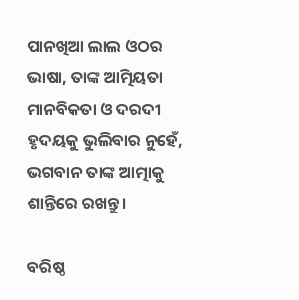ପାନଖିଆ ଲାଲ ଓଠର ଭାଷା, ତାଙ୍କ ଆତ୍ମିୟତା ମାନବିକତା ଓ ଦରଦୀ ହୃଦୟକୁ ଭୁଲିବାର ନୁହେଁ, ଭଗବାନ ତାଙ୍କ ଆତ୍ମାକୁ ଶାନ୍ତିରେ ରଖନ୍ତୁ।

ବରିଷ୍ଠ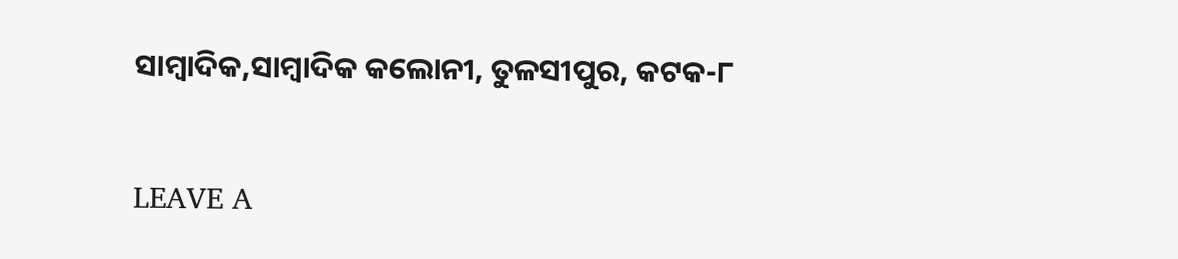ସାମ୍ବାଦିକ,ସାମ୍ବାଦିକ କଲୋନୀ, ତୁଳସୀପୁର, କଟକ-୮

LEAVE A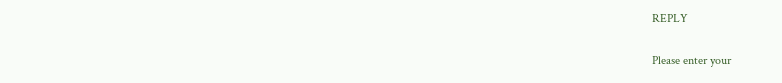REPLY

Please enter your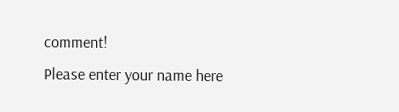comment!
Please enter your name here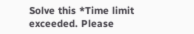Solve this *Time limit exceeded. Please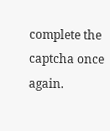complete the captcha once again.